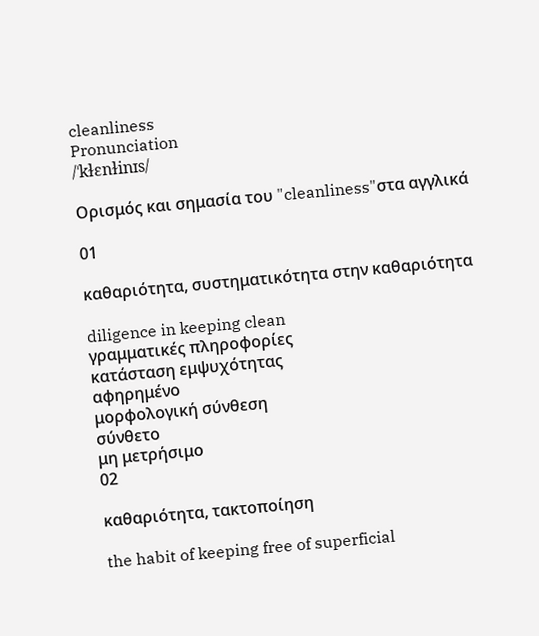cleanliness
Pronunciation
/ˈkɫɛnɫinɪs/

Ορισμός και σημασία του "cleanliness"στα αγγλικά

01

καθαριότητα, συστηματικότητα στην καθαριότητα

diligence in keeping clean
γραμματικές πληροφορίες
κατάσταση εμψυχότητας
αφηρημένο
μορφολογική σύνθεση
σύνθετο
μη μετρήσιμο
02

καθαριότητα, τακτοποίηση

the habit of keeping free of superficial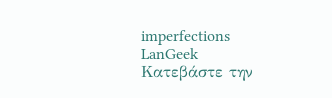imperfections
LanGeek
Κατεβάστε την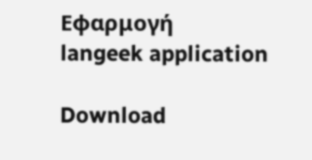Εφαρμογή
langeek application

Download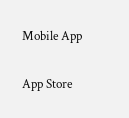Mobile App

App Store